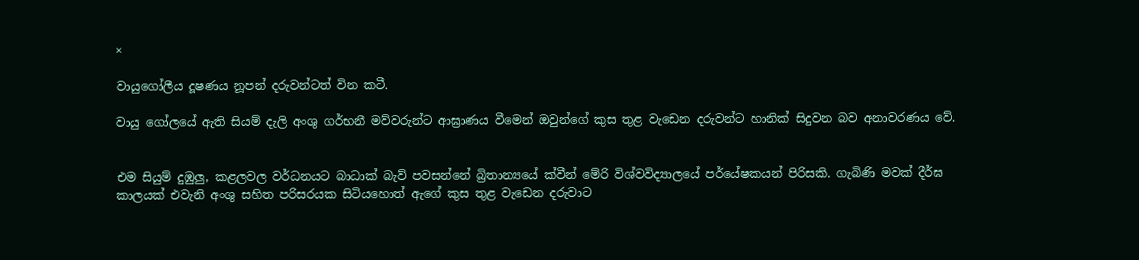×

වායුගෝලීය දූෂණය නූපන් දරුවන්ටත් වින කටී.

වායු ගෝලයේ ඇති සියම් දැලි අංශු ගර්භනී මව්වරුන්ට ආඝ්‍රාණය වීමෙන් ඔවුන්ගේ කුස තුළ වැඩෙන දරුවන්ට හානික් සිදුවන බව අනාවරණය වේ.


එම සියුම් දුඹුලු, කළලවල වර්ධනයට බාධාක් බැව් පවසන්නේ බ්‍රිතාන්‍යයේ ක්වීන් මේරි විශ්වවිද්‍යාලයේ පර්යේෂකයන් පිරිසකි. ගැබිණි මවක් දීර්ඝ කාලයක් එවැනි අංශු සහිත පරිසරයක සිටියහොත් ඇගේ කුස තුළ වැඩෙන දරුවාට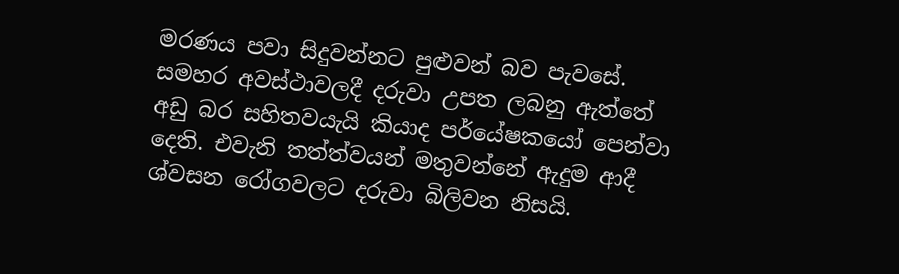මරණය පවා සිදුවන්නට පුළුවන් බව පැවසේ. සමහර අවස්ථාවලදී දරුවා උපත ලබනු ඇත්තේ අඩු බර සහිතවයැයි කියාද පර්යේෂකයෝ පෙන්වා දෙති. එවැනි තත්ත්වයන් මතුවන්නේ ඇදුම ආදී ශ්වසන රෝගවලට දරුවා බිලිවන නිසයි.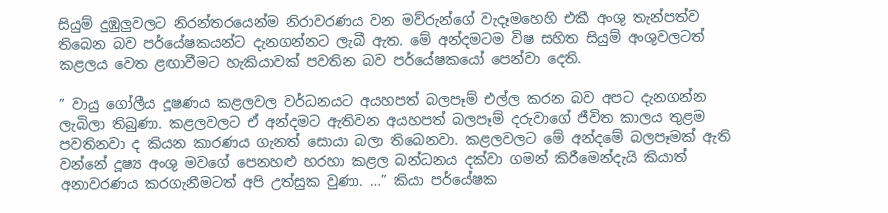සියුම් දුඹුලුවලට නිරන්තරයෙන්ම නිරාවරණය වන මව්රුන්ගේ වැදෑමහෙහි එකී අංශු තැන්පත්ව තිබෙන බව පර්යේෂකයන්ට දැනගන්නට ලැබී ඇත. මේ අන්දමටම විෂ සහිත සියුම් අංශුවලටත් කළලය වෙත ළඟාවීමට හැකියාවක් පවතින බව පර්යේෂකයෝ පෙන්වා දෙති.

” වායු ගෝලීය දූෂණය කළලවල වර්ධනයට අයහපත් බලපෑම් එල්ල කරන බව අපට දැනගන්න ලැබිලා තිබුණා. කළලවලට ඒ අන්දමට ඇතිවන අයහපත් බලපෑම් දරුවාගේ ජීවිත කාලය තුළම පවතිනවා ද කියන කාරණය ගැනත් සොයා බලා තිබෙනවා. කළලවලට මේ අන්දමේ බලපෑමක් ඇති වන්නේ දූෂ්‍ය අංශු මවගේ පෙනහළු හරහා කළල බන්ධනය දක්වා ගමන් කිරීමෙන්දැයි කියාත් අනාවරණය කරගැනීමටත් අපි උත්සුක වුණා. …” කියා පර්යේෂක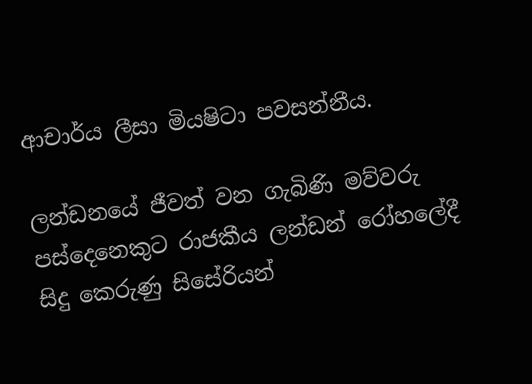ආචාර්ය ලීසා මියෂිටා පවසන්නීය.

ලන්ඩනයේ ජීවත් වන ගැබිණි මව්වරු පස්දෙනෙකුට රාජකීය ලන්ඩන් රෝහලේදී සිදු කෙරුණු සිසේරියන්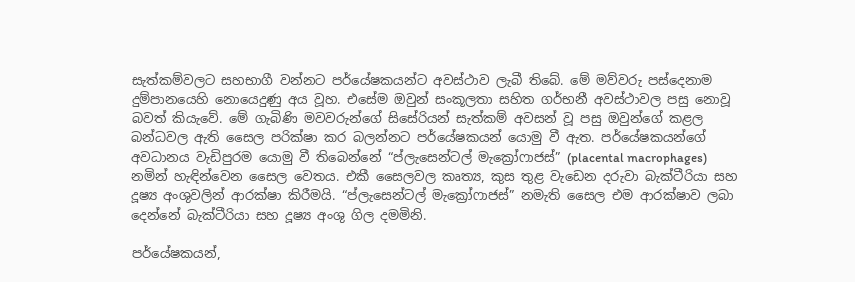සැත්කම්වලට සහභාගී වන්නට පර්යේෂකයන්ට අවස්ථාව ලැබී තිබේ. මේ මව්වරු පස්දෙනාම දුම්පානයෙහි නොයෙදුණු අය වූහ. එසේම ඔවුන් සංකූලතා සහිත ගර්භනී අවස්ථාවල පසු නොවූ බවත් කියැවේ. මේ ගැබිණි මවවරුන්ගේ සිසේරියන් සැත්කම් අවසන් වූ පසු ඔවුන්ගේ කළල බන්ධවල ඇති සෛල පරික්ෂා කර බලන්නට පර්යේෂකයන් යොමු වී ඇත. පර්යේෂකයන්ගේ අවධානය වැඩිපුරම යොමු වී තිබෙන්නේ “ප්ලැසෙන්ටල් මැක්‍රෝෆාජස්” (placental macrophages) නමින් හැඳින්වෙන සෛල වෙතය. එකී සෛලවල කෘත්‍ය, කුස තුළ වැඩෙන දරුවා බැක්ටීරියා සහ දූෂ්‍ය අංශුවලින් ආරක්ෂා කිරීමයි. “ප්ලැසෙන්ටල් මැක්‍රෝෆාජස්” නමැති සෛල එම ආරක්ෂාව ලබා දෙන්නේ බැක්ටීරියා සහ දූෂ්‍ය අංශු ගිල දමමිනි.

පර්යේෂකයන්,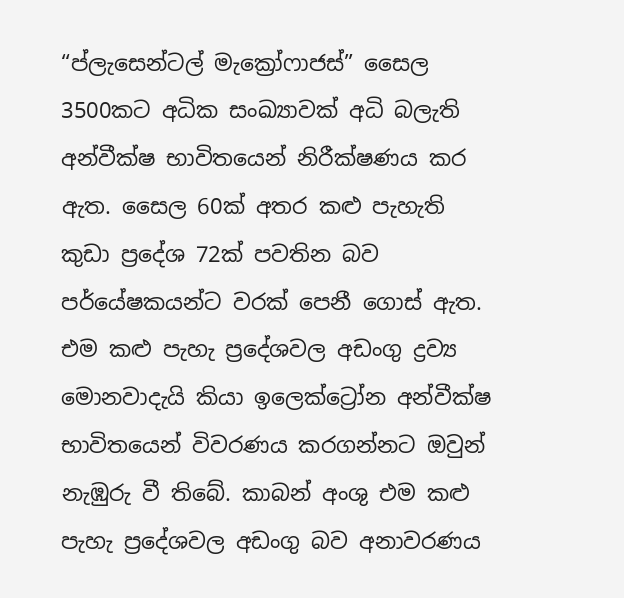“ප්ලැසෙන්ටල් මැක්‍රෝෆාජස්” සෛල 3500කට අධික සංඛ්‍යාවක් අධි බලැති අන්වීක්ෂ භාවිතයෙන් නිරීක්ෂණය කර ඇත. සෛල 60ක් අතර කළු පැහැති කුඩා ප්‍රදේශ 72ක් පවතින බව පර්යේෂකයන්ට වරක් පෙනී ගොස් ඇත. එම කළු පැහැ ප්‍රදේශවල අඩංගු ද්‍රව්‍ය මොනවාදැයි කියා ඉලෙක්ට්‍රෝන අන්වීක්ෂ භාවිතයෙන් විවරණය කරගන්නට ඔවුන් නැඹුරු වී තිබේ. කාබන් අංශු එම කළු පැහැ ප්‍රදේශවල අඩංගු බව අනාවරණය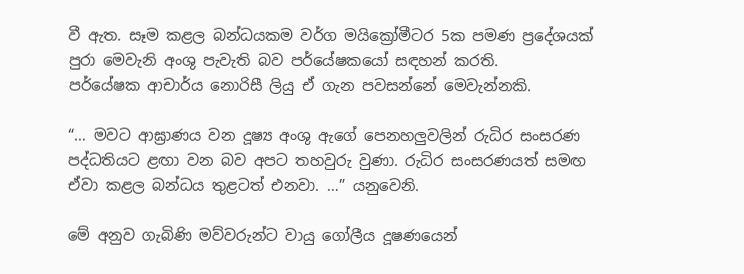වී ඇත. සෑම කළල බන්ධයකම වර්ග මයික්‍රෝමීටර 5ක පමණ ප්‍රදේශයක් පුරා මෙවැනි අංශු පැවැති බව පර්යේෂකයෝ සඳහන් කරති.
පර්යේෂක ආචාර්ය නොරිසී ලියු ඒ ගැන පවසන්නේ මෙවැන්නකි.

“… මවට ආඝ්‍රාණය වන දූෂ්‍ය අංශු ඇගේ පෙනහලුවලින් රුධිර සංසරණ පද්ධතියට ළඟා වන බව අපට තහවුරු වුණා. රුධිර සංසරණයත් සමඟ ඒවා කළල බන්ධය තුළටත් එනවා. …” යනුවෙනි.

මේ අනුව ගැබිණි මව්වරුන්ට වායු ගෝලීය දූෂණයෙන්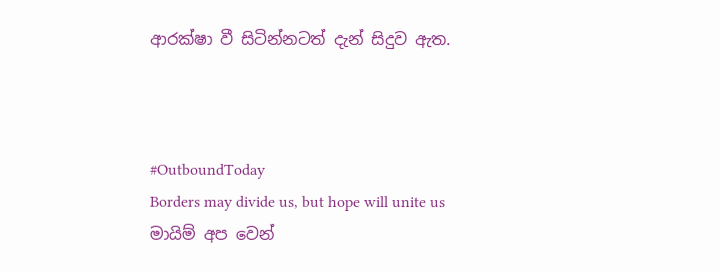ආරක්ෂා වී සිටින්නටත් දැන් සිදුව ඇත.



#OutboundToday
Borders may divide us, but hope will unite us
මායිම් අප වෙන්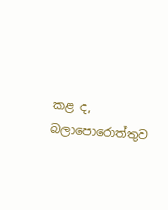කළ ද, බලාපොරොත්තුව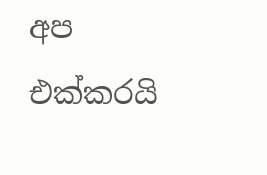අප එක්කරයි